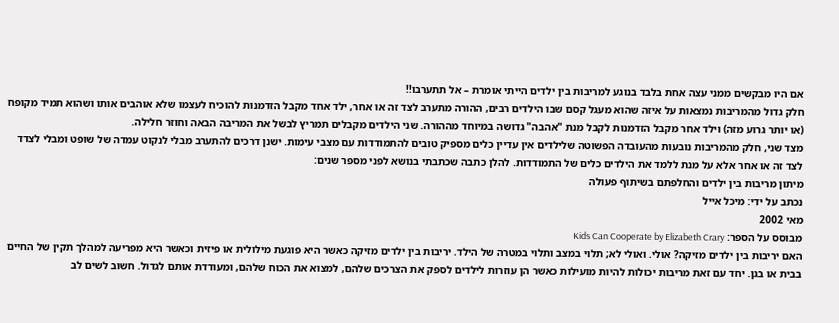אם היו מבקשים ממני עצה אחת בלבד בנוגע למריבות בין ילדים הייתי אומרת – אל תתערבו!!
חלק גדול מהמריבות נמצאות על איזה שהוא מעגל קסם שבו הילדים רבים, ההורה מתערב לצד זה או אחר, ילד אחד מקבל הזדמנות להוכיח לעצמו שלא אוהבים אותו ושהוא תמיד מקופח (או יותר גרוע מזה) וילד אחר מקבל הזדמנות לקבל מנת "אהבה" גדושה במיוחד מההורה. שני הילדים מקבלים תמריץ לבשל את המריבה הבאה וחוזר חלילה.
מצד שני, חלק מהמריבות נובעות מהעובדה הפשוטה שלילדים אין עדיין כלים מספיק טובים להתמודדות עם מצבי עימות. ישנן דרכים להתערב מבלי לנקוט עמדה של שופט ומבלי לצדד לצד זה או אחר אלא על מנת ללמד את הילדים כלים של התמודדות. להלן כתבה שכתבתי בנושא לפני מספר שנים:
מיתון מריבות בין ילדים והחלפתם בשיתוף פעולה
נכתב על ידי: מיכל אייל
מאי 2002
מבוסס על הספר: Kids Can Cooperate by Elizabeth Crary
האם יריבות בין ילדים מזיקה? אולי. ואולי לא; תלוי במצב ותלוי במטרה של הילד. יריבות בין ילדים מזיקה כאשר היא פוגעת מילולית או פיזית וכאשר היא מפריעה למהלך תקין של החיים בבית או בגן. יחד עם זאת מריבות יכולות להיות מועילות כאשר הן עוזרות לילדים לספק את הצרכים שלהם, למצוא את הכוח שלהם, ומעודדת אותם לגדול. חשוב לשים לב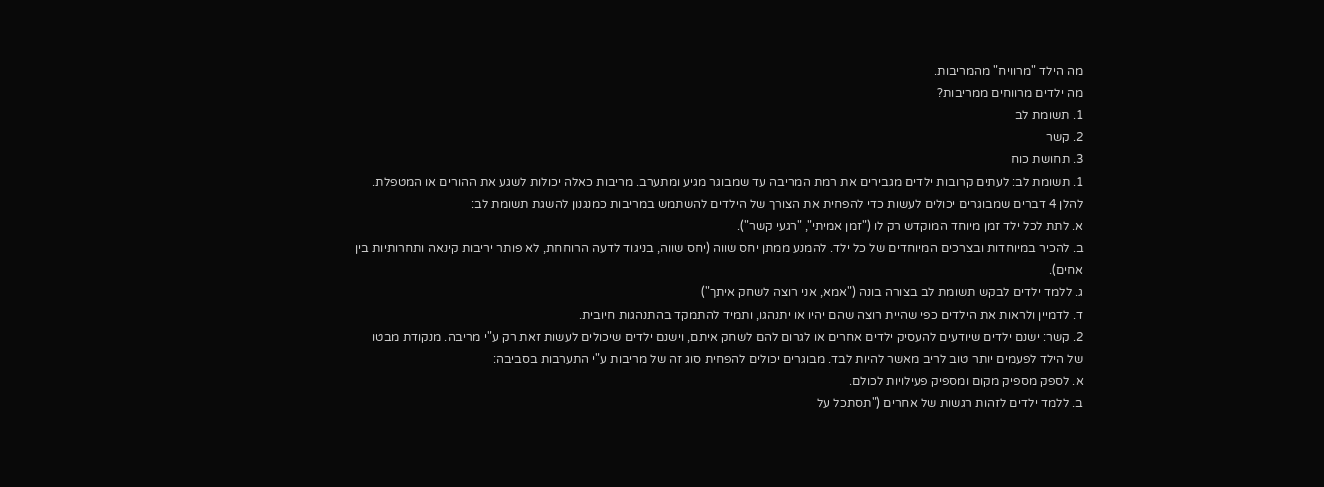מה הילד "מרוויח" מהמריבות.
מה ילדים מרווחים ממריבות?
1. תשומת לב
2. קשר
3. תחושת כוח
1. תשומת לב: לעתים קרובות ילדים מגבירים את רמת המריבה עד שמבוגר מגיע ומתערב. מריבות כאלה יכולות לשגע את ההורים או המטפלת. להלן 4 דברים שמבוגרים יכולים לעשות כדי להפחית את הצורך של הילדים להשתמש במריבות כמנגנון להשגת תשומת לב:
א. לתת לכל ילד זמן מיוחד המוקדש רק לו ("זמן אמיתי", "רגעי קשר").
ב. להכיר במיוחדות ובצרכים המיוחדים של כל ילד. להמנע ממתן יחס שווה (יחס שווה, בניגוד לדעה הרוחחת, לא פותר יריבות קינאה ותחרותיות בין אחים).
ג. ללמד ילדים לבקש תשומת לב בצורה בונה ("אמא, אני רוצה לשחק איתך")
ד. לדמיין ולראות את הילדים כפי שהיית רוצה שהם יהיו או יתנהגו, ותמיד להתמקד בהתנהגות חיובית.
2. קשר: ישנם ילדים שיודעים להעסיק ילדים אחרים או לגרום להם לשחק איתם, וישנם ילדים שיכולים לעשות זאת רק ע"י מריבה. מנקודת מבטו של הילד לפעמים יותר טוב לריב מאשר להיות לבד. מבוגרים יכולים להפחית סוג זה של מריבות ע"י התערבות בסביבה:
א. לספק מספיק מקום ומספיק פעילויות לכולם.
ב. ללמד ילדים לזהות רגשות של אחרים ("תסתכל על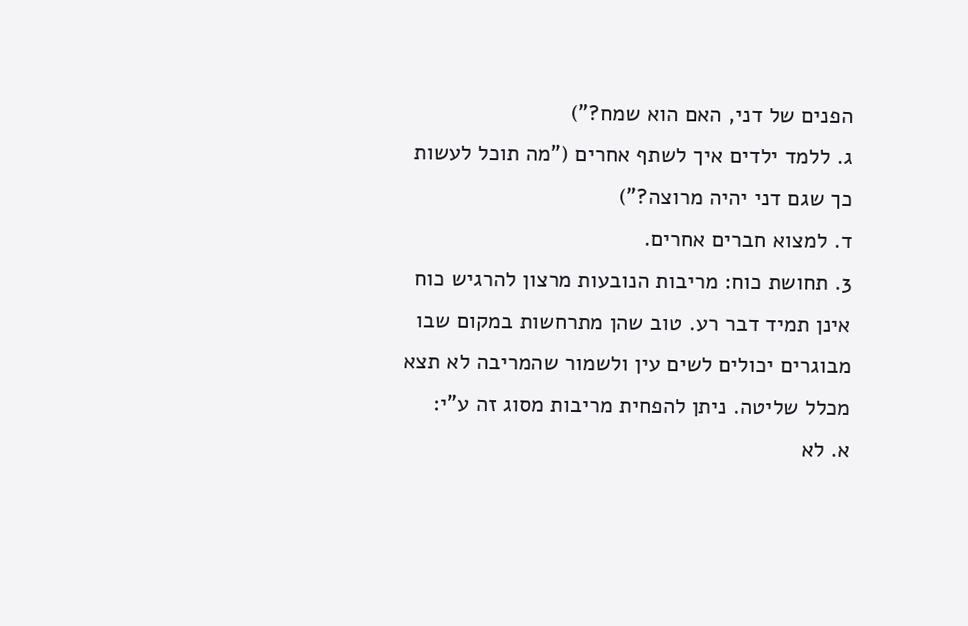הפנים של דני, האם הוא שמח?")
ג. ללמד ילדים איך לשתף אחרים ("מה תוכל לעשות כך שגם דני יהיה מרוצה?")
ד. למצוא חברים אחרים.
3. תחושת כוח: מריבות הנובעות מרצון להרגיש כוח אינן תמיד דבר רע. טוב שהן מתרחשות במקום שבו מבוגרים יכולים לשים עין ולשמור שהמריבה לא תצא מכלל שליטה. ניתן להפחית מריבות מסוג זה ע"י:
א. לא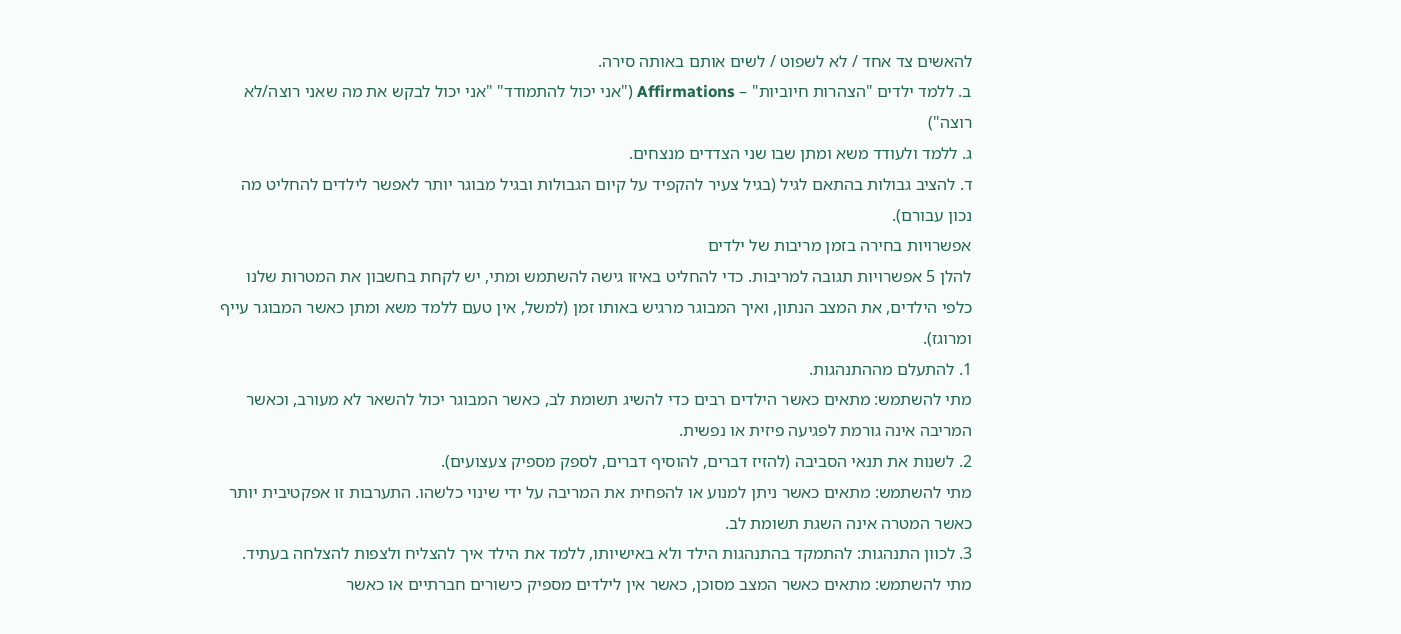להאשים צד אחד / לא לשפוט / לשים אותם באותה סירה.
ב. ללמד ילדים "הצהרות חיוביות" – Affirmations ("אני יכול להתמודד" "אני יכול לבקש את מה שאני רוצה/לא רוצה")
ג. ללמד ולעודד משא ומתן שבו שני הצדדים מנצחים.
ד. להציב גבולות בהתאם לגיל (בגיל צעיר להקפיד על קיום הגבולות ובגיל מבוגר יותר לאפשר לילדים להחליט מה נכון עבורם).
אפשרויות בחירה בזמן מריבות של ילדים
להלן 5 אפשרויות תגובה למריבות. כדי להחליט באיזו גישה להשתמש ומתי, יש לקחת בחשבון את המטרות שלנו כלפי הילדים, את המצב הנתון, ואיך המבוגר מרגיש באותו זמן (למשל, אין טעם ללמד משא ומתן כאשר המבוגר עייף ומרוגז).
1. להתעלם מההתנהגות.
מתי להשתמש: מתאים כאשר הילדים רבים כדי להשיג תשומת לב, כאשר המבוגר יכול להשאר לא מעורב, וכאשר המריבה אינה גורמת לפגיעה פיזית או נפשית.
2. לשנות את תנאי הסביבה (להזיז דברים, להוסיף דברים, לספק מספיק צעצועים).
מתי להשתמש: מתאים כאשר ניתן למנוע או להפחית את המריבה על ידי שינוי כלשהו. התערבות זו אפקטיבית יותר כאשר המטרה אינה השגת תשומת לב.
3. לכוון התנהגות: להתמקד בהתנהגות הילד ולא באישיותו, ללמד את הילד איך להצליח ולצפות להצלחה בעתיד.
מתי להשתמש: מתאים כאשר המצב מסוכן, כאשר אין לילדים מספיק כישורים חברתיים או כאשר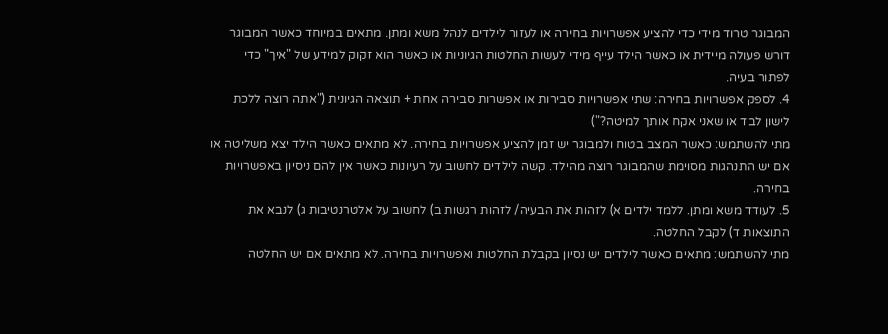המבוגר טרוד מידי כדי להציע אפשרויות בחירה או לעזור לילדים לנהל משא ומתן. מתאים במיוחד כאשר המבוגר דורש פעולה מיידית או כאשר הילד עייף מידי לעשות החלטות הגיוניות או כאשר הוא זקוק למידע של "איך" כדי לפתור בעיה.
4. לספק אפשרויות בחירה: שתי אפשרויות סבירות או אפשרות סבירה אחת + תוצאה הגיונית ("אתה רוצה ללכת לישון לבד או שאני אקח אותך למיטה?")
מתי להשתמש: כאשר המצב בטוח ולמבוגר יש זמן להציע אפשרויות בחירה. לא מתאים כאשר הילד יצא משליטה או אם יש התנהגות מסוימת שהמבוגר רוצה מהילד. קשה לילדים לחשוב על רעיונות כאשר אין להם ניסיון באפשרויות בחירה.
5. לעודד משא ומתן. ללמד ילדים א) לזהות את הבעיה/ לזהות רגשות ב) לחשוב על אלטרנטיבות ג) לנבא את התוצאות ד) לקבל החלטה.
מתי להשתמש: מתאים כאשר לילדים יש נסיון בקבלת החלטות ואפשרויות בחירה. לא מתאים אם יש החלטה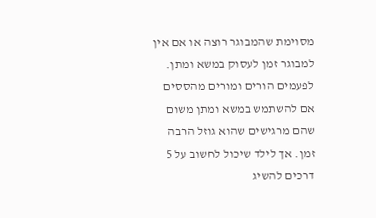מסוימת שהמבוגר רוצה או אם אין למבוגר זמן לעסוק במשא ומתן. לפעמים הורים ומורים מהססים אם להשתמש במשא ומתן משום שהם מרגישים שהוא גוזל הרבה זמן. אך לילד שיכול לחשוב על 5 דרכים להשיג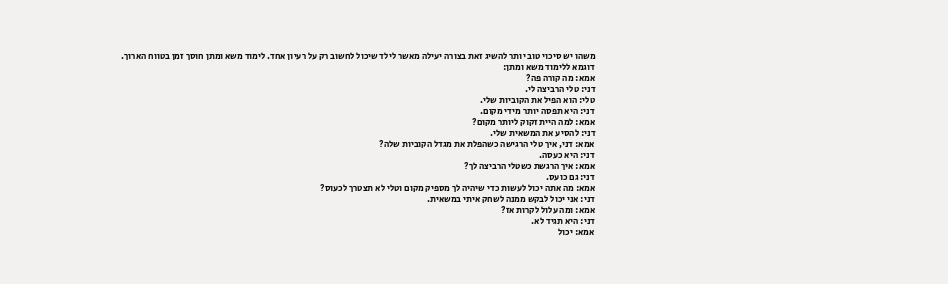משהו יש סיכוי טוב יותר להשיג זאת בצורה יעילה מאשר לילד שיכול לחשוב רק על רעיון אחד. לימוד משא ומתן חוסך זמן בטווח הארוך.
דוגמא ללימוד משא ומתן:
אמא: מה קורה פה?
דני: טלי הרביצה לי.
טלי: הוא הפיל את הקוביות שלי.
דני: היא תפסה יותר מידי מקום.
אמא: למה היית זקוק ליותר מקום?
דני: להסיע את המשאית שלי.
אמא: דני, איך טלי הרגישה כשהפלת את מגדל הקוביות שלה?
דני: היא כעסה.
אמא: איך הרגשת כשטלי הרביצה לך?
דני: גם כועס.
אמא: מה אתה יכול לעשות כדי שיהיה לך מספיק מקום וטלי לא תצטרך לכעוס?
דני: אני יכול לבקש ממנה לשחק איתי במשאית.
אמא: ומה עלול לקרות אז?
דני: היא תגיד לא.
אמא: יכול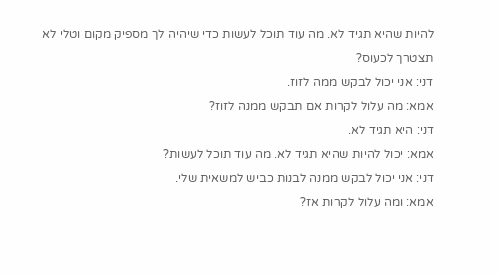להיות שהיא תגיד לא. מה עוד תוכל לעשות כדי שיהיה לך מספיק מקום וטלי לא תצטרך לכעוס?
דני: אני יכול לבקש ממה לזוז.
אמא: מה עלול לקרות אם תבקש ממנה לזוז?
דני: היא תגיד לא.
אמא: יכול להיות שהיא תגיד לא. מה עוד תוכל לעשות?
דני: אני יכול לבקש ממנה לבנות כביש למשאית שלי.
אמא: ומה עלול לקרות אז?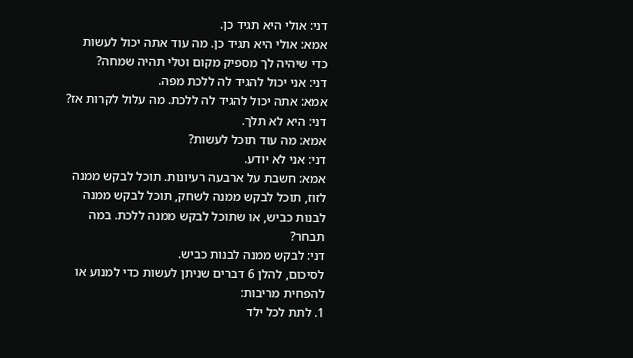דני: אולי היא תגיד כן.
אמא: אולי היא תגיד כן. מה עוד אתה יכול לעשות כדי שיהיה לך מספיק מקום וטלי תהיה שמחה?
דני: אני יכול להגיד לה ללכת מפה.
אמא: אתה יכול להגיד לה ללכת. מה עלול לקרות אז?
דני: היא לא תלך.
אמא: מה עוד תוכל לעשות?
דני: אני לא יודע.
אמא: חשבת על ארבעה רעיונות. תוכל לבקש ממנה לזוז, תוכל לבקש ממנה לשחק, תוכל לבקש ממנה לבנות כביש, או שתוכל לבקש ממנה ללכת. במה תבחר?
דני: לבקש ממנה לבנות כביש.
לסיכום, להלן 6 דברים שניתן לעשות כדי למנוע או להפחית מריבות:
1. לתת לכל ילד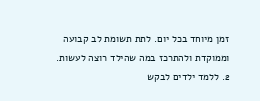זמן מיוחד בכל יום. לתת תשומת לב קבועה וממוקדת ולהתרכז במה שהילד רוצה לעשות.
2. ללמד ילדים לבקש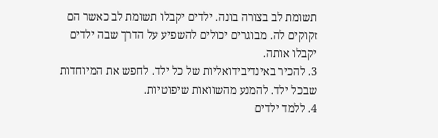תשומת לב בצורה בונה. ילדים יקבלו תשומת לב כאשר הם זקוקים לה. מבוגרים יכולים להשפיע על הדרך שבה ילדים יקבלו אותה.
3. להכיר באינדיבידואליות של כל ילד. לחפש את המיוחדות שבכל ילד. להמנע מהשוואות שיפוטיות.
4. ללמד ילדים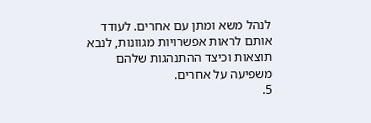לנהל משא ומתן עם אחרים. לעודד אותם לראות אפשרויות מגוונות, לנבא תוצאות וכיצד ההתנהגות שלהם משפיעה על אחרים.
5.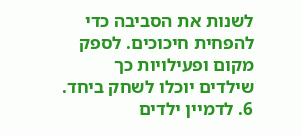לשנות את הסביבה כדי להפחית חיכוכים. לספק מקום ופעילויות כך שילדים יוכלו לשחק ביחד.
6. לדמיין ילדים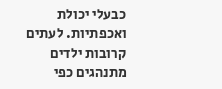כבעלי יכולת ואכפתיות. לעתים קרובות ילדים מתנהגים כפי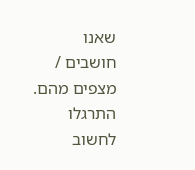שאנו חושבים / מצפים מהם. התרגלו לחשוב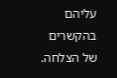עליהם בהקשרים של הצלחה.